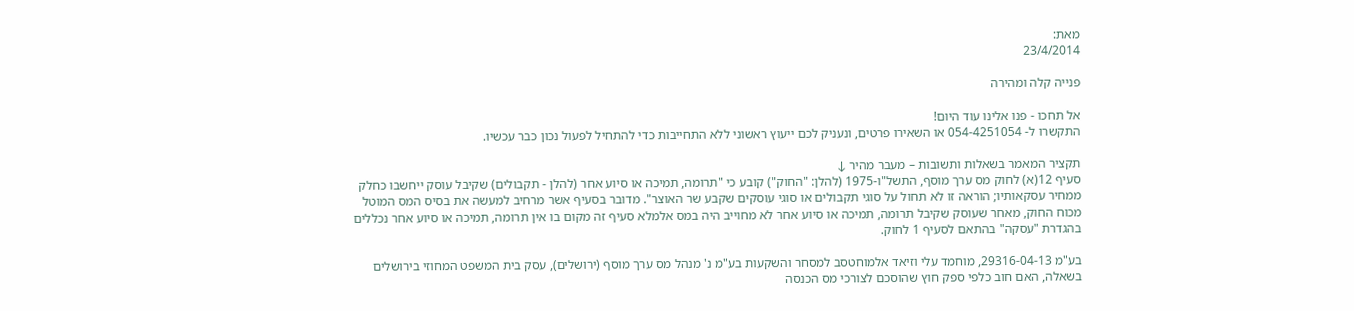מאת:
23/4/2014

פנייה קלה ומהירה

אל תחכו - פנו אלינו עוד היום!
התקשרו ל- 054-4251054 או השאירו פרטים, ונעניק לכם ייעוץ ראשוני ללא התחייבות כדי להתחיל לפעול נכון כבר עכשיו.

תקציר המאמר בשאלות ותשובות – מעבר מהיר ↓
סעיף 12(א) לחוק מס ערך מוסף, התשל"ו-1975 (להלן: "החוק") קובע כי "תרומה, תמיכה או סיוע אחר (להלן - תקבולים) שקיבל עוסק ייחשבו כחלק ממחיר עסקאותיו; הוראה זו לא תחול על סוגי תקבולים או סוגי עוסקים שקבע שר האוצר". מדובר בסעיף אשר מרחיב למעשה את בסיס המס המוטל מכוח החוק, מאחר שעוסק שקיבל תרומה, תמיכה או סיוע אחר לא מחוייב היה במס אלמלא סעיף זה מקום בו אין תרומה, תמיכה או סיוע אחר נכללים בהגדרת "עסקה" בהתאם לסעיף 1 לחוק.

בע"מ 29316-04-13, מוחמד עלי וזיאד אלמוחטסב למסחר והשקעות בע"מ נ' מנהל מס ערך מוסף (ירושלים), עסק בית המשפט המחוזי בירושלים בשאלה, האם חוב כלפי ספק חוץ שהוסכם לצורכי מס הכנסה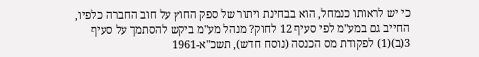כי יש לראותו כנמחל, הוא בבחינת ויתור של ספק החוץ על חוב החברה כלפיו, החייב גם במע"מ לפי סעיף 12 לחוק? מנהל מע"מ ביקש להסתמך על סעיף 3(ב)(1) לפקודת מס הכנסה (נוסח חדש), תשכ"א-1961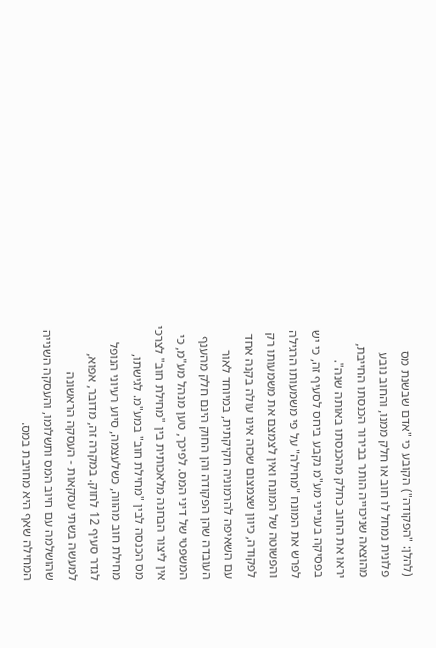(להלן: "הפקודה") הקובע כי "אדם שבשנת מס פלונית נמחל לו חוב או חלק ממנו, והחוב נובע מהוצאה שניכוייה הותר בבירור הכנסתו החייבת, יראו את החוב כחלק מהכנסתו באותה שנה". בפסיקה בענייני מע"מ נקבע ביחס לסעיף זה, כי יש לפרש את המונח "מחילה" על פי משמעותו הרגילה והפשוטה של המונח ואין לצמצם את משמעותו רק לפקודה, כיוון שצמצום שכזה אינו עולה בקנה אחד עם השאיפה להרמוניה חקיקתית, במיוחד לאור העובדה שהן הפקודה והן החוק הינם חלק מהענף המשפטי של דיני המס. לפיכך, טען מנהל מע"מ, כי אין ליצור הבחנה מלאכותית בין "מחילת חוב" לצרכי מס הכנסה לבין "מחילת חוב" במע"מ. לגישתו, מחילת חוב מהווה, כשלעצמה, סיוע רעיוני הנופל לגדר סעיף 12 לחוק. במקרה זה, מדובר, אפוא, למעשה בשתי עסקאות - העסקה הראשונה שהושלמה עם חיוב המס ותשלומו, והעסקה השנייה המחילה שאף היא מחויבת במס.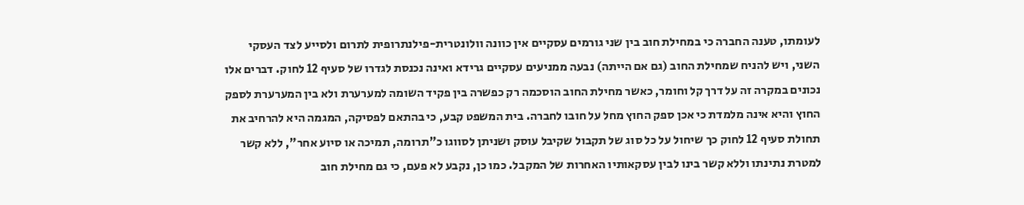לעומתו, טענה החברה כי במחילת חוב בין שני גורמים עסקיים אין כוונה וולונטרית-פילנתרופית לתרום ולסייע לצד העסקי השני, ויש להניח שמחילת החוב (גם אם הייתה) נבעה ממניעים עסקיים גרידא ואינה נכנסת לגדרו של סעיף 12 לחוק. דברים אלו נכונים במקרה זה על דרך קל וחומר, כאשר מחילת החוב הוסכמה רק כפשרה בין פקיד השומה למערערת ולא בין המערערת לספק החוץ והיא אינה מלמדת כי אכן ספק החוץ מחל על חובו לחברה. בית המשפט קבע, כי בהתאם לפסיקה, המגמה היא להרחיב את תחולת סעיף 12 לחוק כך שיחול על כל סוג של תקבול שקיבל עוסק ושניתן לסווגו כ"תרומה, תמיכה או סיוע אחר", ללא קשר למטרת נתינתו וללא קשר בינו לבין עסקאותיו האחרות של המקבל. כמו כן, נקבע לא פעם, כי גם מחילת חוב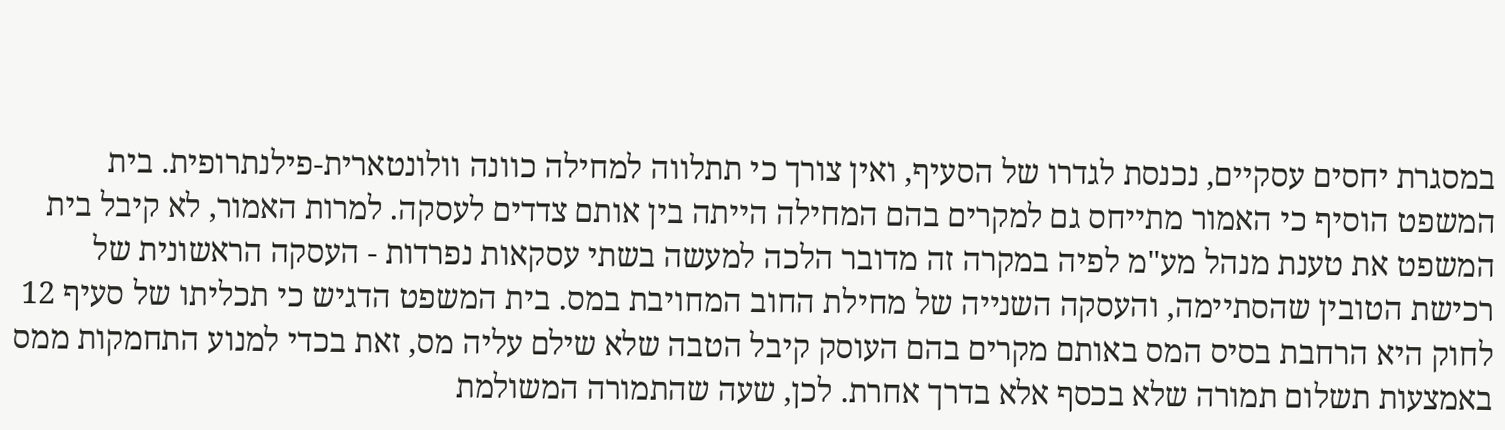במסגרת יחסים עסקיים, נכנסת לגדרו של הסעיף, ואין צורך כי תתלווה למחילה כוונה וולונטארית-פילנתרופית. בית המשפט הוסיף כי האמור מתייחס גם למקרים בהם המחילה הייתה בין אותם צדדים לעסקה. למרות האמור, לא קיבל בית המשפט את טענת מנהל מע"מ לפיה במקרה זה מדובר הלכה למעשה בשתי עסקאות נפרדות - העסקה הראשונית של רכישת הטובין שהסתיימה, והעסקה השנייה של מחילת החוב המחויבת במס. בית המשפט הדגיש כי תכליתו של סעיף 12 לחוק היא הרחבת בסיס המס באותם מקרים בהם העוסק קיבל הטבה שלא שילם עליה מס, זאת בכדי למנוע התחמקות ממס באמצעות תשלום תמורה שלא בכסף אלא בדרך אחרת. לכן, שעה שהתמורה המשולמת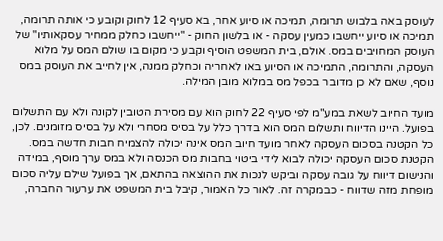לעוסק באה בלבוש תרומה, תמיכה או סיוע אחר, בא סעיף 12 לחוק וקובע כי אותה תרומה, תמיכה או סיוע ייחשבו כמעין עסקה - או בלשון החוק - "ייחשבו כחלק ממחיר עסקאותיו" של העוסק המחויבים במס. אולם, בית המשפט הוסיף וקבע כי מקום בו שולם המס על מלוא העסקה, והתרומה, התמיכה או הסיוע באו לאחריה וכחלק ממנה, אין לחייב את העוסק במס נוסף, שאם לא כן מדובר בכפל מס במלוא מובן המילה.

מועד החיוב לשאת במע"מ לפי סעיף 22 לחוק הוא עם מסירת הטובין לקונה ולא עם התשלום בפועל. היינו הדיווח ותשלום המס הוא בדרך כלל על בסיס מסחרי ולא על בסיס מזומנים. לכן, כל הקטנה בסכום העסקה לאחר מועד חיוב המס אינה יכולה להצמיח חבות חדשה במס. הקטנת סכום העסקה יכולה לבוא לידי ביטוי בחבות מס הכנסה ולא במס ערך מוסף, במידה והנישום דיווח על גובה עסקה וביקש לנכות את ההוצאה בהתאם, אך בפועל שילם עליה סכום מופחת מזה שדווח - כבמקרה זה. לאור כל האמור, קיבל בית המשפט את ערעור החברה,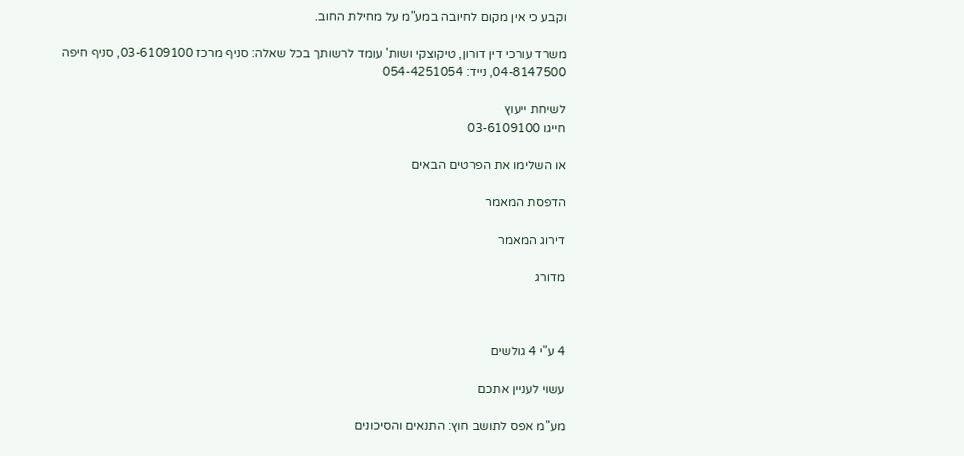וקבע כי אין מקום לחיובה במע"מ על מחילת החוב.

משרד עורכי דין דורון, טיקוצקי ושות' עומד לרשותך בכל שאלה: סניף מרכז 03-6109100, סניף חיפה 04-8147500, נייד: 054-4251054

לשיחת ייעוץ
חייגו 03-6109100

או השלימו את הפרטים הבאים

הדפסת המאמר

דירוג המאמר

מדורג



4 ע"י 4 גולשים

עשוי לעניין אתכם

מע"מ אפס לתושב חוץ: התנאים והסיכונים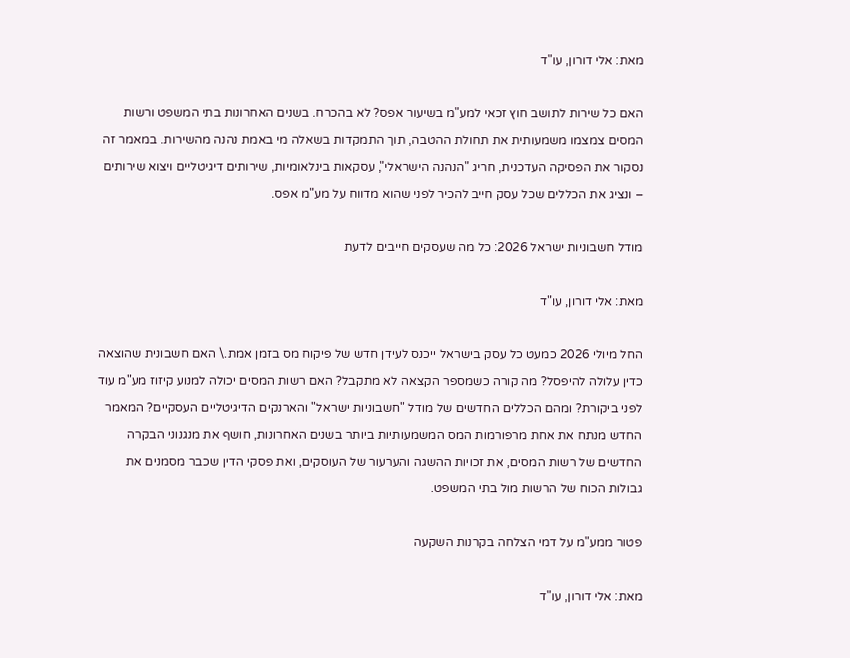מאת: אלי דורון, עו"ד

האם כל שירות לתושב חוץ זכאי למע"מ בשיעור אפס? לא בהכרח. בשנים האחרונות בתי המשפט ורשות המסים צמצמו משמעותית את תחולת ההטבה, תוך התמקדות בשאלה מי באמת נהנה מהשירות. במאמר זה נסקור את הפסיקה העדכנית, חריג "הנהנה הישראלי", עסקאות בינלאומיות, שירותים דיגיטליים ויצוא שירותים – ונציג את הכללים שכל עסק חייב להכיר לפני שהוא מדווח על מע"מ אפס.

מודל חשבוניות ישראל 2026: כל מה שעסקים חייבים לדעת

מאת: אלי דורון, עו"ד

החל מיולי 2026 כמעט כל עסק בישראל ייכנס לעידן חדש של פיקוח מס בזמן אמת.\ האם חשבונית שהוצאה כדין עלולה להיפסל? מה קורה כשמספר הקצאה לא מתקבל? האם רשות המסים יכולה למנוע קיזוז מע"מ עוד לפני ביקורת? ומהם הכללים החדשים של מודל "חשבוניות ישראל" והארנקים הדיגיטליים העסקיים? המאמר החדש מנתח את אחת מרפורמות המס המשמעותיות ביותר בשנים האחרונות, חושף את מנגנוני הבקרה החדשים של רשות המסים, את זכויות ההשגה והערעור של העוסקים, ואת פסקי הדין שכבר מסמנים את גבולות הכוח של הרשות מול בתי המשפט.

פטור ממע"מ על דמי הצלחה בקרנות השקעה

מאת: אלי דורון, עו"ד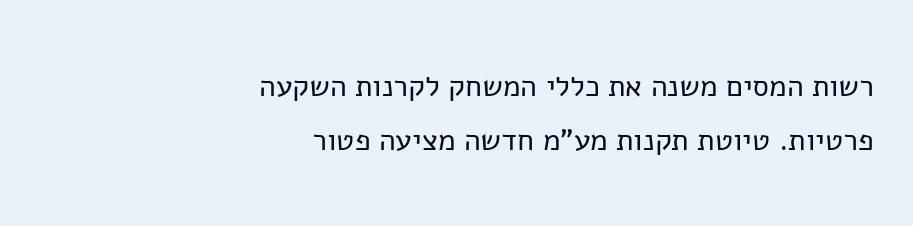רשות המסים משנה את כללי המשחק לקרנות השקעה פרטיות. טיוטת תקנות מע"מ חדשה מציעה פטור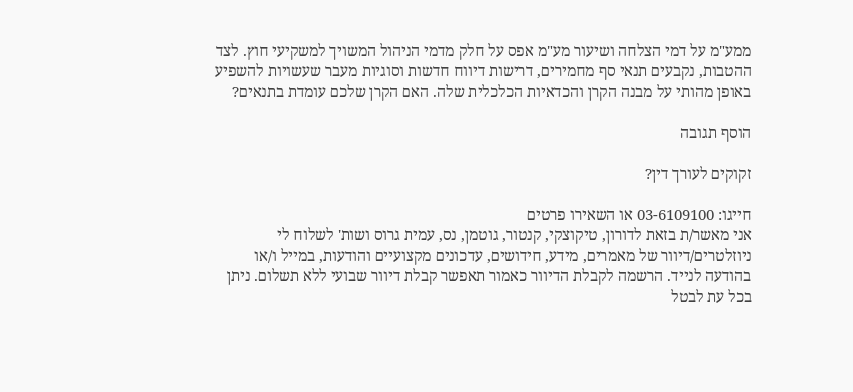ממע"מ על דמי הצלחה ושיעור מע"מ אפס על חלק מדמי הניהול המשויך למשקיעי חוץ. לצד ההטבות, נקבעים תנאי סף מחמירים, דרישות דיווח חדשות וסוגיות מעבר שעשויות להשפיע באופן מהותי על מבנה הקרן והכדאיות הכלכלית שלה. האם הקרן שלכם עומדת בתנאים?

הוסף תגובה

זקוקים לעורך דין?

חייגו: 03-6109100 או השאירו פרטים
אני מאשר/ת בזאת לדורון, טיקוצקי, קנטור, גוטמן, נס, עמית גרוס ושות' לשלוח לי ניוזלטרים/דיוור של מאמרים, מידע, חידושים, עדכונים מקצועיים והודעות, במייל ו/או בהודעה לנייד. הרשמה לקבלת הדיוור כאמור תאפשר קבלת דיוור שבועי ללא תשלום. ניתן בכל עת לבטל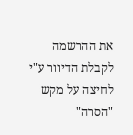את ההרשמה לקבלת הדיוור ע"י לחיצה על מקש "הסרה"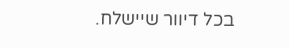בכל דיוור שיישלח.